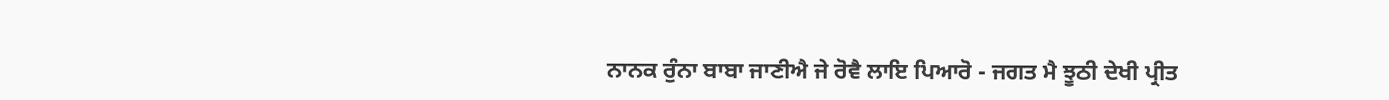ਨਾਨਕ ਰੁੰਨਾ ਬਾਬਾ ਜਾਣੀਐ ਜੇ ਰੋਵੈ ਲਾਇ ਪਿਆਰੋ - ਜਗਤ ਮੈ ਝੂਠੀ ਦੇਖੀ ਪ੍ਰੀਤ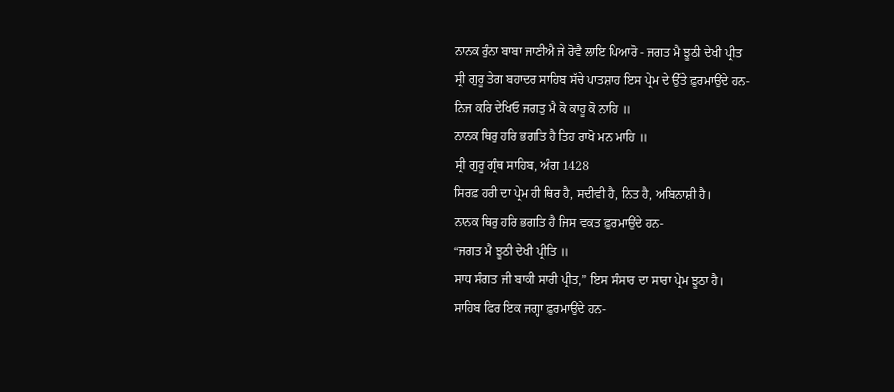ਨਾਨਕ ਰੁੰਨਾ ਬਾਬਾ ਜਾਣੀਐ ਜੇ ਰੋਵੈ ਲਾਇ ਪਿਆਰੋ - ਜਗਤ ਮੈ ਝੂਠੀ ਦੇਖੀ ਪ੍ਰੀਤ
ਸ੍ਰੀ ਗੁਰੂ ਤੇਗ ਬਹਾਦਰ ਸਾਹਿਬ ਸੱਚੇ ਪਾਤਸ਼ਾਹ ਇਸ ਪ੍ਰੇਮ ਦੇ ਉੱਤੇ ਫ਼ੁਰਮਾਉਂਦੇ ਹਨ-
ਨਿਜ ਕਰਿ ਦੇਖਿਓ ਜਗਤੁ ਮੈ ਕੋ ਕਾਹੂ ਕੋ ਨਾਹਿ ॥
ਨਾਨਕ ਥਿਰੁ ਹਰਿ ਭਗਤਿ ਹੈ ਤਿਹ ਰਾਖੋ ਮਨ ਮਾਹਿ ॥
ਸ੍ਰੀ ਗੁਰੂ ਗ੍ਰੰਥ ਸਾਹਿਬ, ਅੰਗ 1428
ਸਿਰਫ਼ ਹਰੀ ਦਾ ਪ੍ਰੇਮ ਹੀ ਥਿਰ ਹੈ, ਸਦੀਵੀ ਹੈ, ਨਿਤ ਹੈ, ਅਬਿਨਾਸ਼ੀ ਹੈ।
ਨਾਨਕ ਥਿਰੁ ਹਰਿ ਭਗਤਿ ਹੈ ਜਿਸ ਵਕਤ ਫ਼ੁਰਮਾਉਂਦੇ ਹਨ-
“ਜਗਤ ਮੈ ਝੂਠੀ ਦੇਖੀ ਪ੍ਰੀਤਿ ॥
ਸਾਧ ਸੰਗਤ ਜੀ ਬਾਕੀ ਸਾਰੀ ਪ੍ਰੀਤ,” ਇਸ ਸੰਸਾਰ ਦਾ ਸਾਰਾ ਪ੍ਰੇਮ ਝੂਠਾ ਹੈ।
ਸਾਹਿਬ ਫਿਰ ਇਕ ਜਗ੍ਹਾ ਫ਼ੁਰਮਾਉਂਦੇ ਹਨ-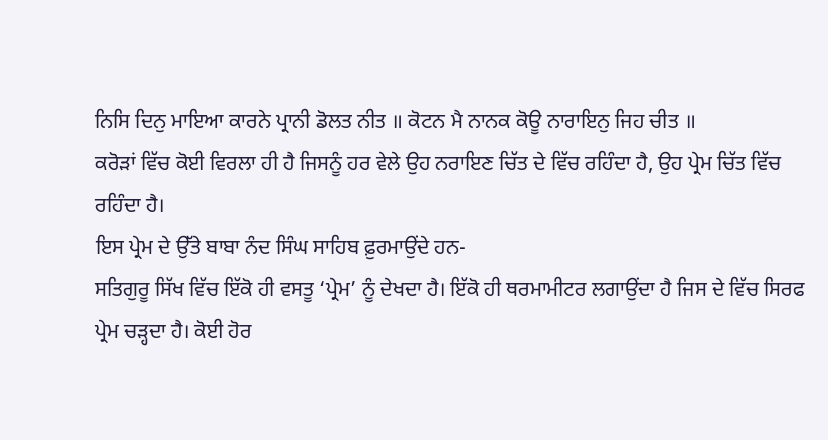ਨਿਸਿ ਦਿਨੁ ਮਾਇਆ ਕਾਰਨੇ ਪ੍ਰਾਨੀ ਡੋਲਤ ਨੀਤ ॥ ਕੋਟਨ ਮੈ ਨਾਨਕ ਕੋਊ ਨਾਰਾਇਨੁ ਜਿਹ ਚੀਤ ॥
ਕਰੋੜਾਂ ਵਿੱਚ ਕੋਈ ਵਿਰਲਾ ਹੀ ਹੈ ਜਿਸਨੂੰ ਹਰ ਵੇਲੇ ਉਹ ਨਰਾਇਣ ਚਿੱਤ ਦੇ ਵਿੱਚ ਰਹਿੰਦਾ ਹੈ, ਉਹ ਪ੍ਰੇਮ ਚਿੱਤ ਵਿੱਚ ਰਹਿੰਦਾ ਹੈ।
ਇਸ ਪ੍ਰੇਮ ਦੇ ਉੱਤੇ ਬਾਬਾ ਨੰਦ ਸਿੰਘ ਸਾਹਿਬ ਫ਼ੁਰਮਾਉਂਦੇ ਹਨ-
ਸਤਿਗੁਰੂ ਸਿੱਖ ਵਿੱਚ ਇੱਕੋ ਹੀ ਵਸਤੂ ‘ਪ੍ਰੇਮ’ ਨੂੰ ਦੇਖਦਾ ਹੈ। ਇੱਕੋ ਹੀ ਥਰਮਾਮੀਟਰ ਲਗਾਉਂਦਾ ਹੈ ਜਿਸ ਦੇ ਵਿੱਚ ਸਿਰਫ ਪ੍ਰੇਮ ਚੜ੍ਹਦਾ ਹੈ। ਕੋਈ ਹੋਰ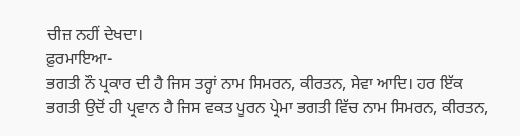ਚੀਜ਼ ਨਹੀਂ ਦੇਖਦਾ।
ਫ਼ੁਰਮਾਇਆ-
ਭਗਤੀ ਨੌ ਪ੍ਰਕਾਰ ਦੀ ਹੈ ਜਿਸ ਤਰ੍ਹਾਂ ਨਾਮ ਸਿਮਰਨ, ਕੀਰਤਨ, ਸੇਵਾ ਆਦਿ। ਹਰ ਇੱਕ ਭਗਤੀ ਉਦੋਂ ਹੀ ਪ੍ਰਵਾਨ ਹੈ ਜਿਸ ਵਕਤ ਪੂਰਨ ਪ੍ਰੇਮਾ ਭਗਤੀ ਵਿੱਚ ਨਾਮ ਸਿਮਰਨ, ਕੀਰਤਨ,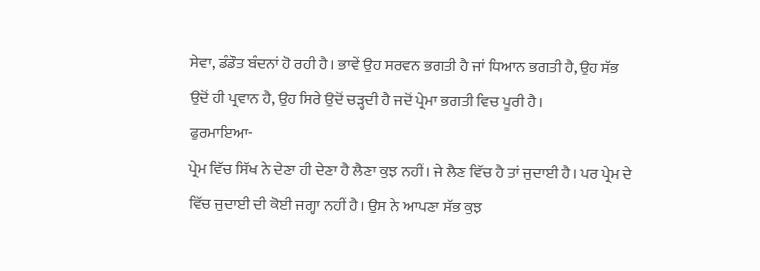ਸੇਵਾ, ਡੰਡੌਤ ਬੰਦਨਾਂ ਹੋ ਰਹੀ ਹੈ। ਭਾਵੇਂ ਉਹ ਸਰਵਨ ਭਗਤੀ ਹੈ ਜਾਂ ਧਿਆਨ ਭਗਤੀ ਹੈ, ਉਹ ਸੱਭ ਉਦੋਂ ਹੀ ਪ੍ਰਵਾਨ ਹੈ, ਉਹ ਸਿਰੇ ਉਦੋਂ ਚੜ੍ਹਦੀ ਹੈ ਜਦੋਂ ਪ੍ਰੇਮਾ ਭਗਤੀ ਵਿਚ ਪੂਰੀ ਹੈ।
ਫੁਰਮਾਇਆ-
ਪ੍ਰੇਮ ਵਿੱਚ ਸਿੱਖ ਨੇ ਦੇਣਾ ਹੀ ਦੇਣਾ ਹੈ ਲੈਣਾ ਕੁਝ ਨਹੀਂ। ਜੇ ਲੈਣ ਵਿੱਚ ਹੈ ਤਾਂ ਜੁਦਾਈ ਹੈ। ਪਰ ਪ੍ਰੇਮ ਦੇ ਵਿੱਚ ਜੁਦਾਈ ਦੀ ਕੋਈ ਜਗ੍ਹਾ ਨਹੀਂ ਹੈ। ਉਸ ਨੇ ਆਪਣਾ ਸੱਭ ਕੁਝ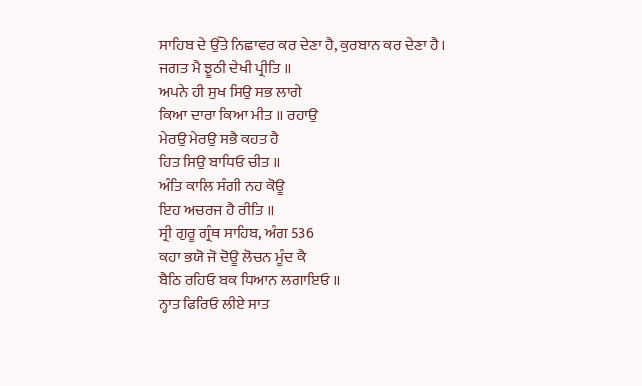ਸਾਹਿਬ ਦੇ ਉੱਤੇ ਨਿਛਾਵਰ ਕਰ ਦੇਣਾ ਹੈ, ਕੁਰਬਾਨ ਕਰ ਦੇਣਾ ਹੈ।
ਜਗਤ ਮੈ ਝੂਠੀ ਦੇਖੀ ਪ੍ਰੀਤਿ ॥
ਅਪਨੇ ਹੀ ਸੁਖ ਸਿਉ ਸਭ ਲਾਗੇ
ਕਿਆ ਦਾਰਾ ਕਿਆ ਮੀਤ ॥ ਰਹਾਉ
ਮੇਰਉ ਮੇਰਉ ਸਭੈ ਕਹਤ ਹੈ
ਹਿਤ ਸਿਉ ਬਾਧਿਓ ਚੀਤ ॥
ਅੰਤਿ ਕਾਲਿ ਸੰਗੀ ਨਹ ਕੋਊ
ਇਹ ਅਚਰਜ ਹੈ ਰੀਤਿ ॥
ਸ੍ਰੀ ਗੁਰੂ ਗ੍ਰੰਥ ਸਾਹਿਬ, ਅੰਗ 536
ਕਹਾ ਭਯੋ ਜੋ ਦੋਊ ਲੋਚਨ ਮੂੰਦ ਕੈ
ਬੈਠਿ ਰਹਿਓ ਬਕ ਧਿਆਨ ਲਗਾਇਓ ॥
ਨ੍ਹਾਤ ਫਿਰਿਓ ਲੀਏ ਸਾਤ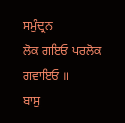ਸਮੁੰਦ੍ਰਨ
ਲੋਕ ਗਇਓ ਪਰਲੋਕ ਗਵਾਇਓ ॥
ਬਾਸੁ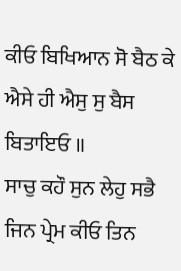ਕੀਓ ਬਿਖਿਆਨ ਸੋ ਬੈਠ ਕੇ
ਐਸੇ ਹੀ ਐਸੁ ਸੁ ਬੈਸ ਬਿਤਾਇਓ ॥
ਸਾਚੁ ਕਹੌ ਸੁਨ ਲੇਹੁ ਸਭੈ
ਜਿਨ ਪ੍ਰੇਮ ਕੀਓ ਤਿਨ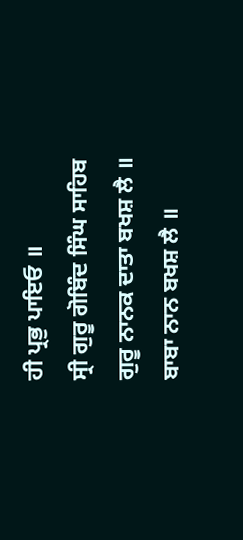ਹੀ ਪ੍ਰਭੁ ਪਾਇਓ ॥
ਸ੍ਰੀ ਗੁਰੂ ਗੋਬਿੰਦ ਸਿੰਘ ਸਾਹਿਬ
ਗੁਰੂ ਨਾਨਕ ਦਾਤਾ ਬਖਸ਼ ਲੈ ॥
ਬਾਬਾ ਨਾਨ ਬਖਸ਼ ਲੈ ॥